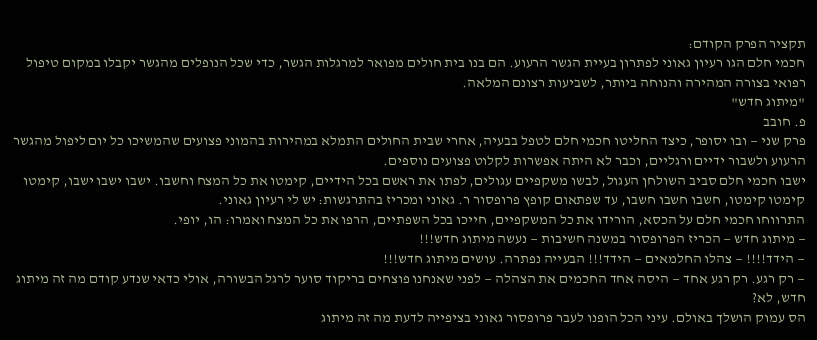תקציר הפרק הקודם:
חכמי חלם הגו רעיון גאוני לפתרון בעיית הגשר הרעוע. הם בנו בית חולים מפואר למרגלות הגשר, כדי שכל הנופלים מהגשר יקבלו במקום טיפול רפואי בצורה המהירה והנוחה ביותר, לשביעות רצונם המלאה.
"מיתוג חדש"
פ. חובב
פרק שני — ובו יסופר, כיצד החליטו חכמי חלם לטפל בבעיה, אחרי שבית החולים התמלא במהירות בהמוני פצועים שהמשיכו כל יום ליפול מהגשר הרעוע ולשבור ידיים ורגליים, וכבר לא היתה אפשרות לקלוט פצועים נוספים.
ישבו חכמי חלם סביב השולחן העגול, לבשו משקפיים עגולים, לפתו את ראשם בכל הידיים, קימטו את כל המצח וחשבו. ישבו ישבו ישבו, קימטו קימטו קימטו, חשבו חשבו חשבו, עד שפתאום קופץ פרופסור ר. גאוני ומכריז בהתרגשות: יש לי רעיון גאוני.
התרווחו חכמי חלם על הכסא, הורידו את כל המשקפיים, חייכו בכל השפתיים, הרפו את כל המצח ואמרו: הו, יופי.
— מיתוג חדש — הכריז הפרופסור במשנה חשיבות — נעשה מיתוג חדש!!!
— הידד!!!! — צהלו החלמאים — הידד!!! הבעייה נפתרה. עושים מיתוג חדש!!!
— רק רגע. רק רגע אחד — היסה אחד החכמים את הצהלה — לפני שאנחנו פוצחים בריקוד סוער לרגל הבשורה, אולי כדאי שנדע קודם מה זה מיתוג חדש, לא?
הס עמוק הושלך באולם. עיני הכל הופנו לעבר פרופסור גאוני בציפייה לדעת מה זה מיתוג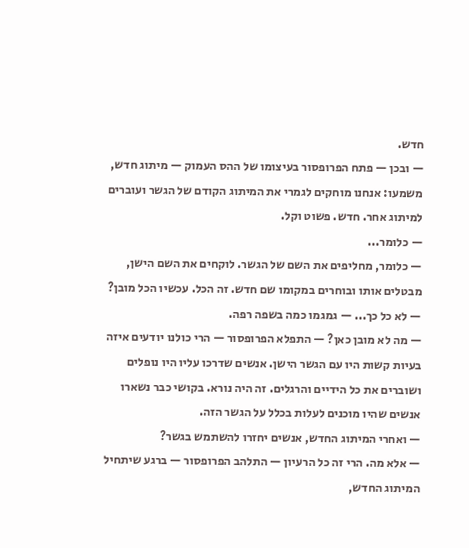חדש.
— ובכן — פתח הפרופסור בעיצומו של ההס העמוק — מיתוג חדש, משמעו: אנחנו מוחקים לגמרי את המיתוג הקודם של הגשר ועוברים למיתוג אחר. חדש. פשוט וקל.
— כלומר...
— כלומר, מחליפים את השם של הגשר. לוקחים את השם הישן, מבטלים אותו ובוחרים במקומו שם חדש. זה הכל. עכשיו הכל מובן?
— לא כל כך... — גמגמו כמה בשפה רפה.
— מה לא מובן כאן? — התפלא הפרופסור — הרי כולנו יודעים איזה בעיות קשות היו עם הגשר הישן. אנשים שדרכו עליו היו נופלים ושוברים את כל הידיים והרגלים. זה היה נורא. בקושי כבר נשארו אנשים שהיו מוכנים לעלות בכלל על הגשר הזה.
— ואחרי המיתוג החדש, אנשים יחזרו להשתמש בגשר?
— אלא מה. הרי זה כל הרעיון — התלהב הפרופסור — ברגע שיתחיל המיתוג החדש,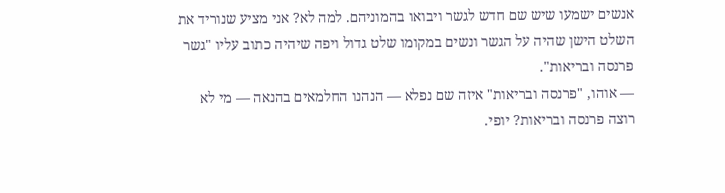אנשים ישמעו שיש שם חדש לגשר ויבואו בהמוניהם. למה לא? אני מציע שנוריד את השלט הישן שהיה על הגשר ונשים במקומו שלט גדול ויפה שיהיה כתוב עליו "גשר פרנסה ובריאות".
— אוהו, "פרנסה ובריאות" איזה שם נפלא — הנהנו החלמאים בהנאה — מי לא רוצה פרנסה ובריאות? יופי.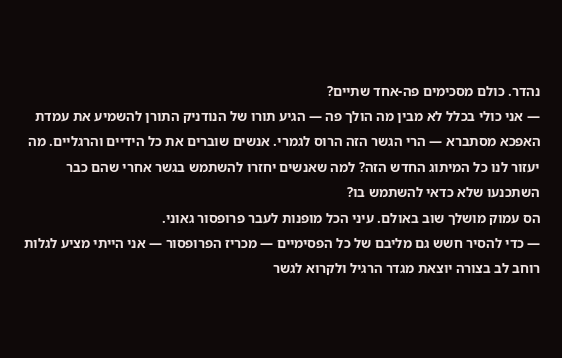נהדר. כולם מסכימים פה-אחד שתיים?
— אני כולי בכלל לא מבין מה הולך פה — הגיע תורו של הנודניק התורן להשמיע את עמדת האפכא מסתברא — הרי הגשר הזה הרוס לגמרי. אנשים שוברים את כל הידיים והרגליים. מה יעזור לנו כל המיתוג החדש הזה? למה שאנשים יחזרו להשתמש בגשר אחרי שהם כבר השתכנעו שלא כדאי להשתמש בו?
הס עמוק מושלך שוב באולם. עיני הכל מופנות לעבר פרופסור גאוני.
— כדי להסיר חשש גם מליבם של כל הפסימיים — מכריז הפרופסור — אני הייתי מציע לגלות רוחב לב בצורה יוצאת מגדר הרגיל ולקרוא לגשר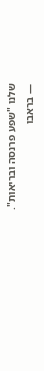שלנו "שפע פרנסה ובריאות".
— בראבו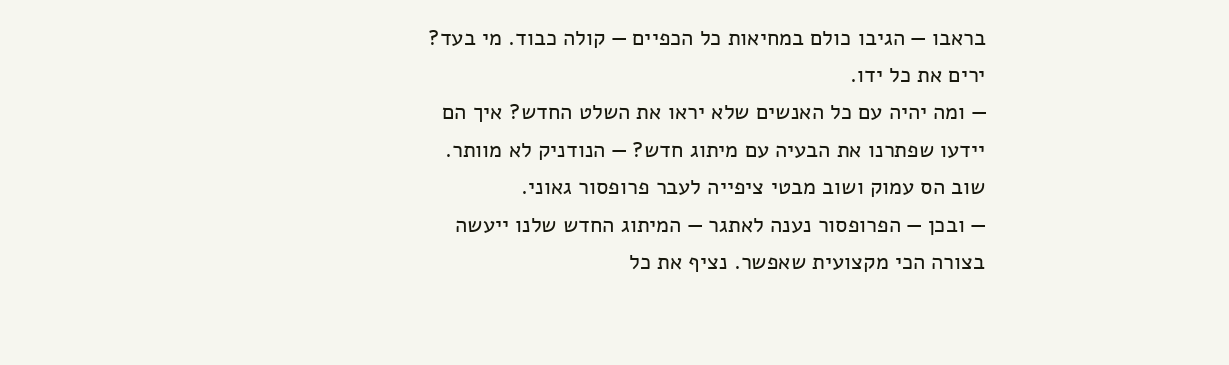בראבו — הגיבו כולם במחיאות כל הכפיים — קולה כבוד. מי בעד? ירים את כל ידו.
— ומה יהיה עם כל האנשים שלא יראו את השלט החדש? איך הם יידעו שפתרנו את הבעיה עם מיתוג חדש? — הנודניק לא מוותר.
שוב הס עמוק ושוב מבטי ציפייה לעבר פרופסור גאוני.
— ובכן — הפרופסור נענה לאתגר — המיתוג החדש שלנו ייעשה בצורה הכי מקצועית שאפשר. נציף את כל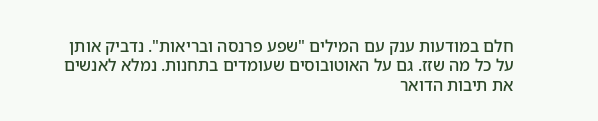חלם במודעות ענק עם המילים "שפע פרנסה ובריאות". נדביק אותן על כל מה שזז. גם על האוטובוסים שעומדים בתחנות. נמלא לאנשים את תיבות הדואר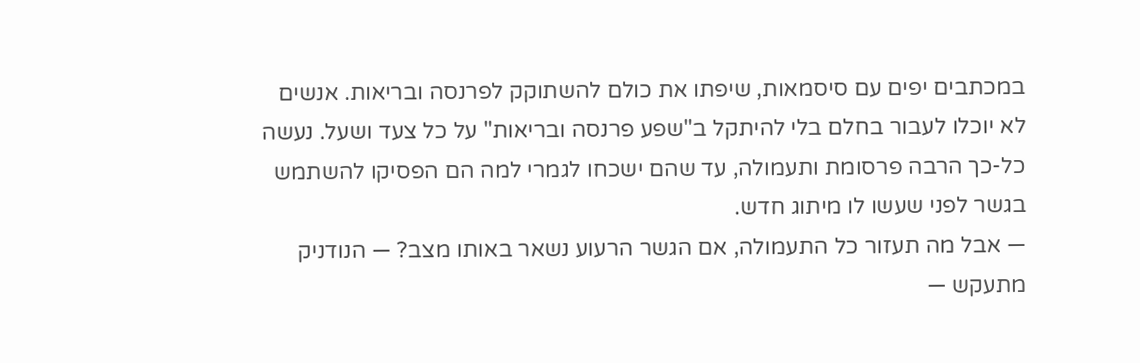במכתבים יפים עם סיסמאות, שיפתו את כולם להשתוקק לפרנסה ובריאות. אנשים לא יוכלו לעבור בחלם בלי להיתקל ב"שפע פרנסה ובריאות" על כל צעד ושעל. נעשה כל-כך הרבה פרסומת ותעמולה, עד שהם ישכחו לגמרי למה הם הפסיקו להשתמש בגשר לפני שעשו לו מיתוג חדש.
— אבל מה תעזור כל התעמולה, אם הגשר הרעוע נשאר באותו מצב? — הנודניק מתעקש —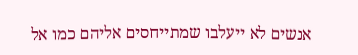אנשים לא ייעלבו שמתייחסים אליהם כמו אל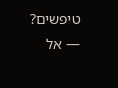טיפשים?
— אל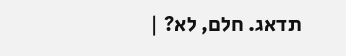תדאג. חלם, לא? |